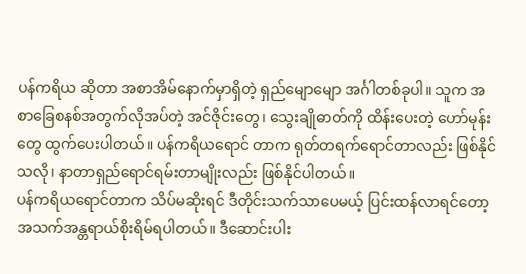ပန်ကရိယ ဆိုတာ အစာအိမ်နောက်မှာရှိတဲ့ ရှည်မျောမျော အင်္ဂါတစ်ခုပါ။ သူက အစာခြေစနစ်အတွက်လိုအပ်တဲ့ အင်ဇိုင်းတွေ၊ သွေးချိုဓာတ်ကို ထိန်းပေးတဲ့ ဟော်မုန်းတွေ ထွက်ပေးပါတယ်။ ပန်ကရိယရောင် တာက ရုတ်တရက်ရောင်တာလည်း ဖြစ်နိုင်သလို၊ နာတာရှည်ရောင်ရမ်းတာမျိုးလည်း ဖြစ်နိုင်ပါတယ်။
ပန်ကရိယရောင်တာက သိပ်မဆိုးရင် ဒီတိုင်းသက်သာပေမယ့် ပြင်းထန်လာရင်တော့ အသက်အန္တရာယ်စိုးရိမ်ရပါတယ်။ ဒီဆောင်းပါး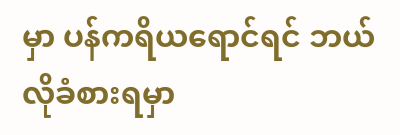မှာ ပန်ကရိယရောင်ရင် ဘယ်လိုခံစားရမှာ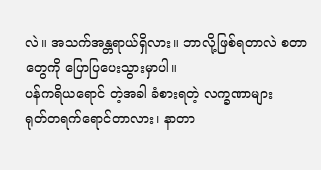လဲ။ အသက်အန္တရာယ်ရှိလား။ ဘာလို့ဖြစ်ရတာလဲ စတာတွေကို ပြောပြပေးသွားမှာပါ။
ပန်ကရိယရောင် တဲ့အခါ ခံစားရတဲ့ လက္ခဏာများ
ရုတ်တရက်ရောင်တာလား၊ နာတာ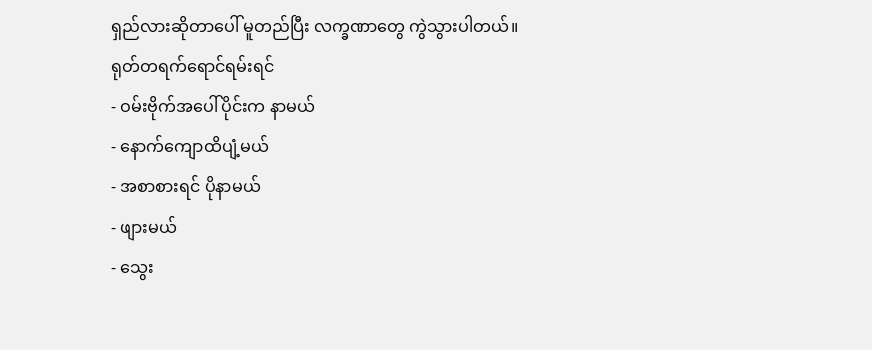ရှည်လားဆိုတာပေါ် မူတည်ပြီး လက္ခဏာတွေ ကွဲသွားပါတယ်။
ရုတ်တရက်ရောင်ရမ်းရင်
- ဝမ်းဗိုက်အပေါ်ပိုင်းက နာမယ်
- နောက်ကျောထိပျံ့မယ်
- အစာစားရင် ပိုနာမယ်
- ဖျားမယ်
- သွေး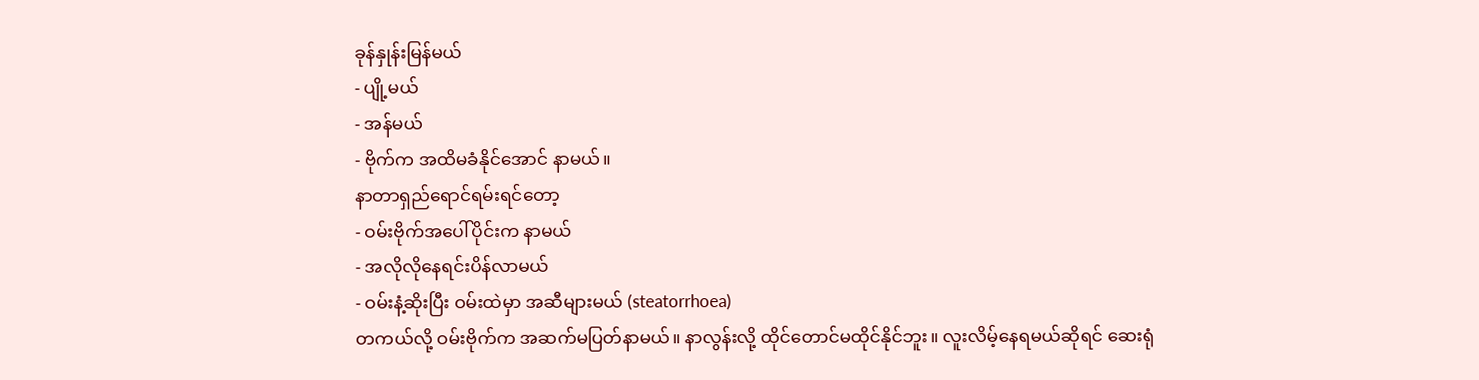ခုန်နှုန်းမြန်မယ်
- ပျို့မယ်
- အန်မယ်
- ဗိုက်က အထိမခံနိုင်အောင် နာမယ်။
နာတာရှည်ရောင်ရမ်းရင်တော့
- ဝမ်းဗိုက်အပေါ်ပိုင်းက နာမယ်
- အလိုလိုနေရင်းပိန်လာမယ်
- ဝမ်းနံ့ဆိုးပြီး ဝမ်းထဲမှာ အဆီများမယ် (steatorrhoea)
တကယ်လို့ ဝမ်းဗိုက်က အဆက်မပြတ်နာမယ်။ နာလွန်းလို့ ထိုင်တောင်မထိုင်နိုင်ဘူး။ လူးလိမ့်နေရမယ်ဆိုရင် ဆေးရုံ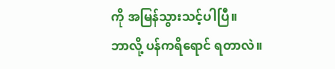ကို အမြန်သွားသင့်ပါပြီ။
ဘာလို့ ပန်ကရိရောင် ရတာလဲ။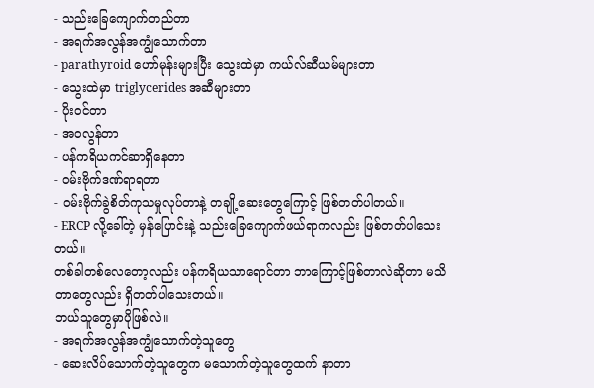- သည်းခြေကျောက်တည်တာ
- အရက်အလွန်အကျွံသောက်တာ
- parathyroid ဟော်မုန်းများပြီး သွေးထဲမှာ ကယ်လ်ဆီယမ်များတာ
- သွေးထဲမှာ triglycerides အဆီများတာ
- ပိုးဝင်တာ
- အဝလွန်တာ
- ပန်ကရိယကင်ဆာရှိနေတာ
- ဝမ်းဗိုက်ဒဏ်ရာရတာ
- ဝမ်းဗိုက်ခွဲစိတ်ကုသမှုလုပ်တာနဲ့ တချို့ဆေးတွေကြောင့် ဖြစ်တတ်ပါတယ်။
- ERCP လို့ခေါ်တဲ့ မှန်ပြောင်းနဲ့ သည်းခြေကျောက်ဖယ်ရာကလည်း ဖြစ်တတ်ပါသေးတယ်။
တစ်ခါတစ်လေတော့လည်း ပန်ကရိယသာရောင်တာ ဘာကြောင့်ဖြစ်တာလဲဆိုတာ မသိတာတွေလည်း ရှိတတ်ပါသေးတယ်။
ဘယ်သူတွေမှာပိုဖြစ်လဲ။
- အရက်အလွန်အကျွံသောက်တဲ့သူတွေ
- ဆေးလိပ်သောက်တဲ့သူတွေက မသောက်တဲ့သူတွေထက် နာတာ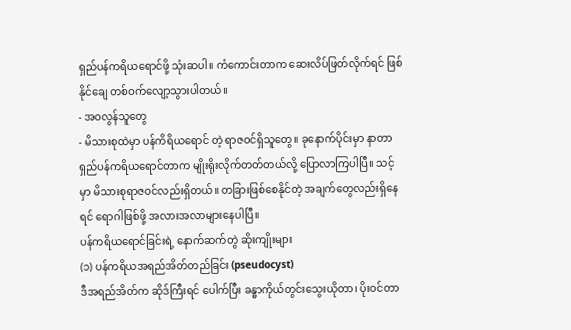ရှည်ပန်ကရိယရောင်ဖို့ သုံးဆပါ။ ကံကောင်းတာက ဆေးလိပ်ဖြတ်လိုက်ရင် ဖြစ်နိုင်ချေ တစ်ဝက်လျော့သွားပါတယ်။
- အဝလွန်သူတွေ
- မိသားစုထဲမှာ ပန်ကိရိယရောင် တဲ့ ရာဇဝင်ရှိသူတွေ။ ခုနောက်ပိုင်းမှာ နာတာရှည်ပန်ကရိယရောင်တာက မျိုးရိုးလိုက်တတ်တယ်လို့ ပြောလာကြပါပြီ။ သင့်မှာ မိသားစုရာဇဝင်လည်းရှိတယ်။ တခြားဖြစ်စေနိုင်တဲ့ အချက်တွေလည်းရှိနေရင် ရောဂါဖြစ်ဖို့ အလားအလာများနေပါပြီ။
ပန်ကရိယရောင်ခြင်းရဲ့ နောက်ဆက်တွဲ ဆိုးကျိုးများ
(၁) ပန်ကရိယအရည်အိတ်တည်ခြင်း (pseudocyst)
ဒီအရည်အိတ်က ဆိုဒ်ကြီးရင် ပေါက်ပြီး ခန္ဓာကိုယ်တွင်းသွေးယိုတာ၊ ပိုးဝင်တာ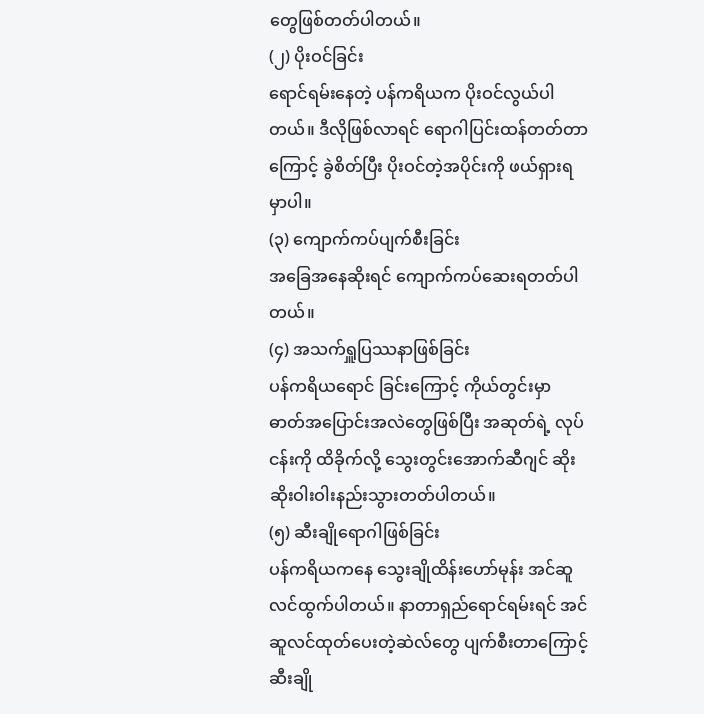တွေဖြစ်တတ်ပါတယ်။
(၂) ပိုးဝင်ခြင်း
ရောင်ရမ်းနေတဲ့ ပန်ကရိယက ပိုးဝင်လွယ်ပါတယ်။ ဒီလိုဖြစ်လာရင် ရောဂါပြင်းထန်တတ်တာကြောင့် ခွဲစိတ်ပြီး ပိုးဝင်တဲ့အပိုင်းကို ဖယ်ရှားရမှာပါ။
(၃) ကျောက်ကပ်ပျက်စီးခြင်း
အခြေအနေဆိုးရင် ကျောက်ကပ်ဆေးရတတ်ပါတယ်။
(၄) အသက်ရှူပြဿနာဖြစ်ခြင်း
ပန်ကရိယရောင် ခြင်းကြောင့် ကိုယ်တွင်းမှာ ဓာတ်အပြောင်းအလဲတွေဖြစ်ပြီး အဆုတ်ရဲ့ လုပ်ငန်းကို ထိခိုက်လို့ သွေးတွင်းအောက်ဆီဂျင် ဆိုးဆိုးဝါးဝါးနည်းသွားတတ်ပါတယ်။
(၅) ဆီးချိုရောဂါဖြစ်ခြင်း
ပန်ကရိယကနေ သွေးချိုထိန်းဟော်မုန်း အင်ဆူလင်ထွက်ပါတယ်။ နာတာရှည်ရောင်ရမ်းရင် အင်ဆူလင်ထုတ်ပေးတဲ့ဆဲလ်တွေ ပျက်စီးတာကြောင့် ဆီးချို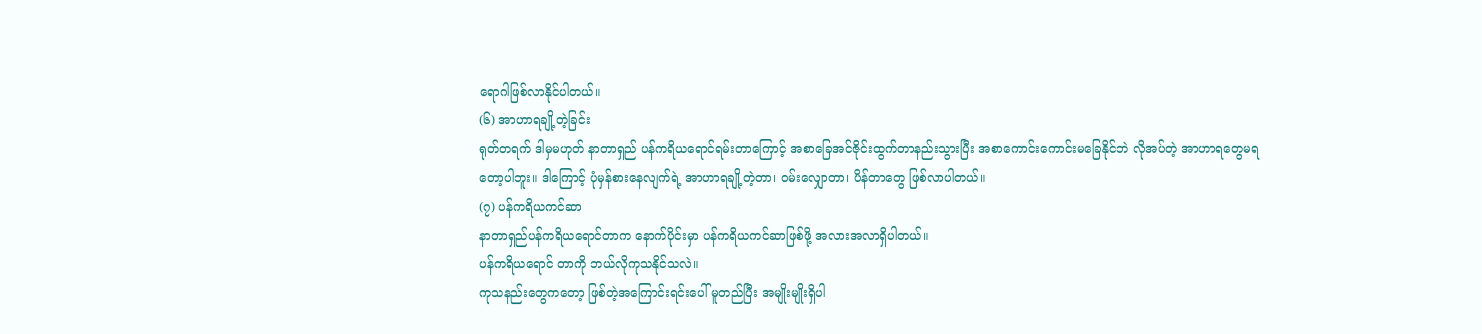ရောဂါဖြစ်လာနိုင်ပါတယ်။
(၆) အာဟာရချို့တဲ့ခြင်း
ရုတ်တရက် ဒါမှမဟုတ် နာတာရှည် ပန်ကရိယရောင်ရမ်းတာကြောင့် အစာခြေအင်ဇိုင်းထွက်တာနည်းသွားပြီး အစာကောင်းကောင်းမခြေနိုင်ဘဲ လိုအပ်တဲ့ အာဟာရတွေမရတော့ပါဘူး။ ဒါကြောင့် ပုံမှန်စားနေလျက်ရဲ့ အာဟာရချို့တဲ့တာ၊ ဝမ်းလျှောတာ၊ ပိန်တာတွေ ဖြစ်လာပါတယ်။
(၇) ပန်ကရိယကင်ဆာ
နာတာရှည်ပန်ကရိယရောင်တာက နောက်ပိုင်းမှာ ပန်ကရိယကင်ဆာဖြစ်ဖို့ အလားအလာရှိပါတယ်။
ပန်ကရိယရောင် တာကို ဘယ်လိုကုသနိုင်သလဲ။
ကုသနည်းတွေကတော့ ဖြစ်တဲ့အကြောင်းရင်းပေါ် မူတည်ပြီး အမျိုးမျိုးရှိပါ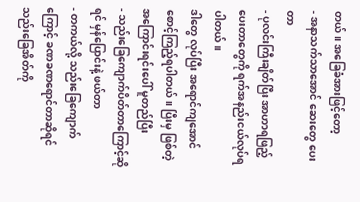တယ်။ အခြေခံအားဖြင့်တော့
- အနာသက်သာအောင် ဆေးတွေ ပေးတာ
- ပုလင်းကြီးချိတ်ပြီး အာဟာရဖြည့်ပေးတာတွေကို ရက်အနည်းငယ်လုပ်ရပါတယ်။
ဒါတွေ လုပ်ပြီး အရောင်ကျအောင် စောင့်ကြည့်ရပါတယ်။ ပြီးမှ ဖြစ်တဲ့အကြောင်းရင်းပေါ် မူတည်ပြီး
- သည်းခြေကျောက်ပိတ်တာကြောင့်ဆိုရင် မှန်ပြောင်းနဲ့ ဖယ်တာ
- တကယ်လို့ သည်းခြေကျောက်ကြောင့် ခဏခဏရောင်တာဆိုရင် သည်းခြေအိတ်ကို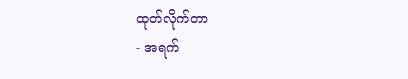ထုတ်လိုက်တာ
- အရက်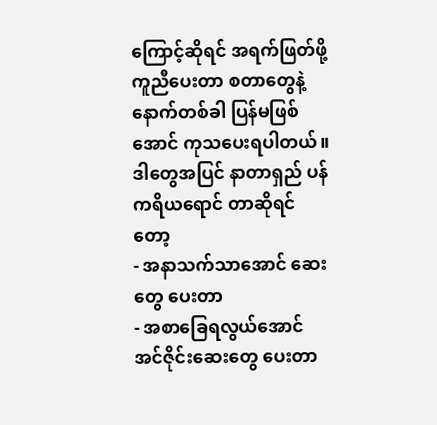ကြောင့်ဆိုရင် အရက်ဖြတ်ဖို့ ကူညီပေးတာ စတာတွေနဲ့ နောက်တစ်ခါ ပြန်မဖြစ်အောင် ကုသပေးရပါတယ်။
ဒါတွေအပြင် နာတာရှည် ပန်ကရိယရောင် တာဆိုရင်တော့
- အနာသက်သာအောင် ဆေးတွေ ပေးတာ
- အစာခြေရလွယ်အောင် အင်ဇိုင်းဆေးတွေ ပေးတာ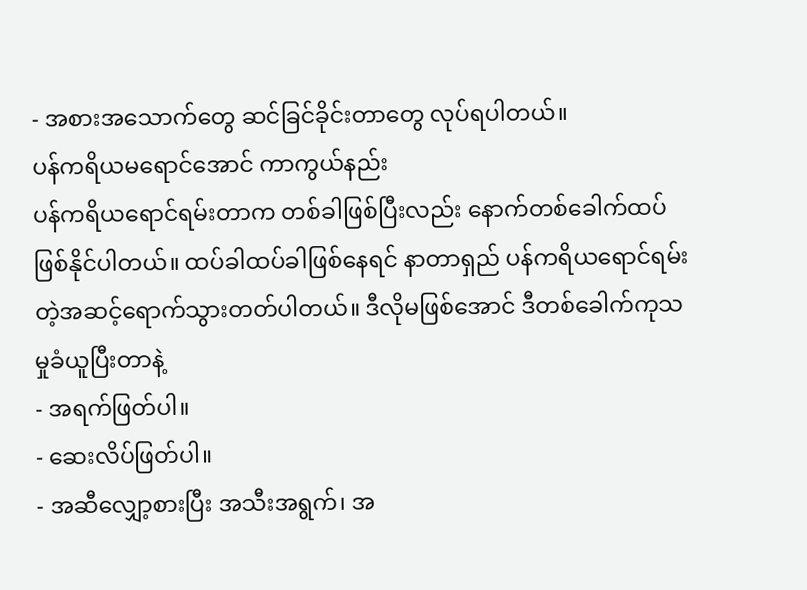- အစားအသောက်တွေ ဆင်ခြင်ခိုင်းတာတွေ လုပ်ရပါတယ်။
ပန်ကရိယမရောင်အောင် ကာကွယ်နည်း
ပန်ကရိယရောင်ရမ်းတာက တစ်ခါဖြစ်ပြီးလည်း နောက်တစ်ခေါက်ထပ်ဖြစ်နိုင်ပါတယ်။ ထပ်ခါထပ်ခါဖြစ်နေရင် နာတာရှည် ပန်ကရိယရောင်ရမ်းတဲ့အဆင့်ရောက်သွားတတ်ပါတယ်။ ဒီလိုမဖြစ်အောင် ဒီတစ်ခေါက်ကုသမှုခံယူပြီးတာနဲ့
- အရက်ဖြတ်ပါ။
- ဆေးလိပ်ဖြတ်ပါ။
- အဆီလျှော့စားပြီး အသီးအရွက်၊ အ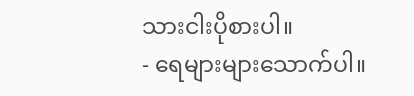သားငါးပိုစားပါ။
- ရေများများသောက်ပါ။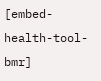[embed-health-tool-bmr]